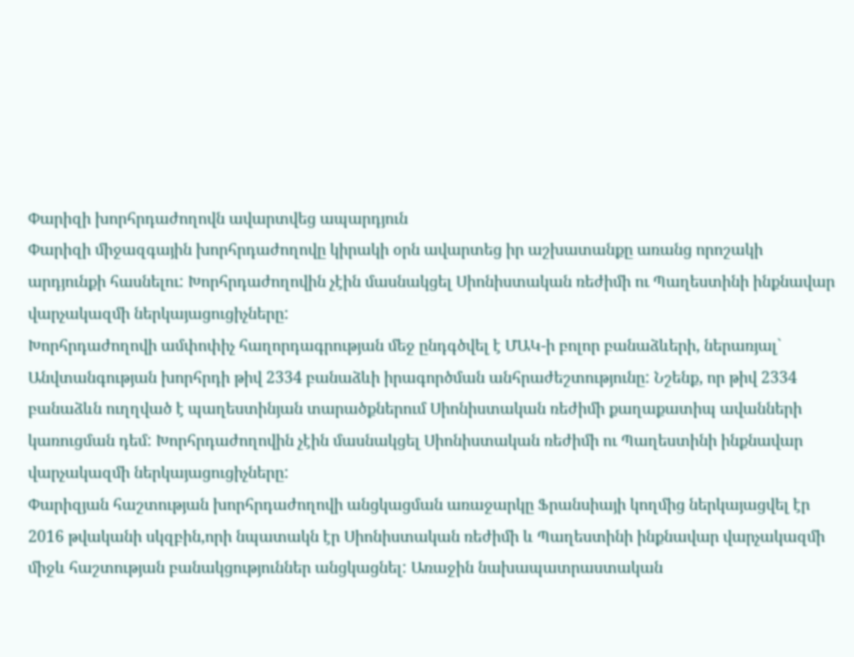Փարիզի խորհրդաժողովն ավարտվեց ապարդյուն
Փարիզի միջազգային խորհրդաժողովը կիրակի օրն ավարտեց իր աշխատանքը առանց որոշակի արդյունքի հասնելու: Խորհրդաժողովին չէին մասնակցել Սիոնիստական ռեժիմի ու Պաղեստինի ինքնավար վարչակազմի ներկայացուցիչները:
Խորհրդաժողովի ամփոփիչ հաղորդագրության մեջ ընդգծվել է ՄԱԿ-ի բոլոր բանաձևերի, ներառյալ` Անվտանգության խորհրդի թիվ 2334 բանաձևի իրագործման անհրաժեշտությունը: Նշենք, որ թիվ 2334 բանաձևն ուղղված է պաղեստինյան տարածքներում Սիոնիստական ռեժիմի քաղաքատիպ ավանների կառուցման դեմ: Խորհրդաժողովին չէին մասնակցել Սիոնիստական ռեժիմի ու Պաղեստինի ինքնավար վարչակազմի ներկայացուցիչները:
Փարիզյան հաշտության խորհրդաժողովի անցկացման առաջարկը Ֆրանսիայի կողմից ներկայացվել էր 2016 թվականի սկզբին,որի նպատակն էր Սիոնիստական ռեժիմի և Պաղեստինի ինքնավար վարչակազմի միջև հաշտության բանակցություններ անցկացնել: Առաջին նախապատրաստական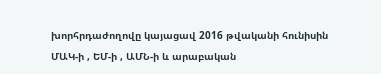խորհրդաժողովը կայացավ 2016 թվականի հունիսին ՄԱԿ-ի , ԵՄ-ի , ԱՄՆ-ի և արաբական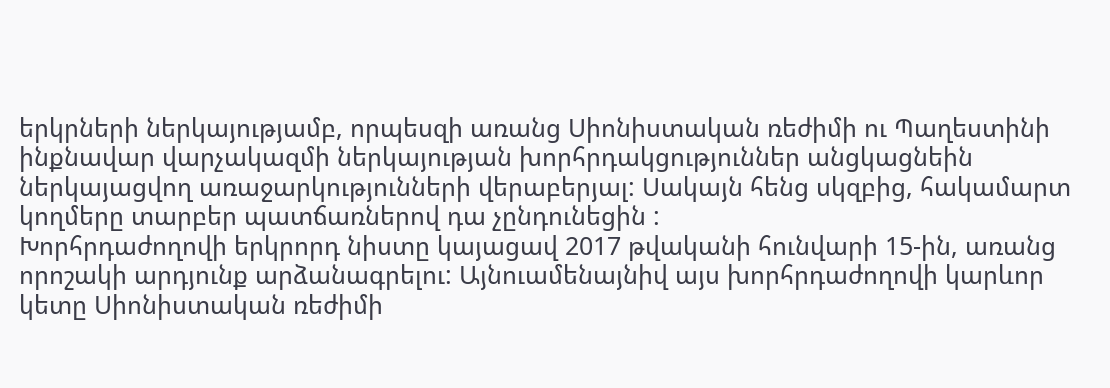երկրների ներկայությամբ, որպեսզի առանց Սիոնիստական ռեժիմի ու Պաղեստինի ինքնավար վարչակազմի ներկայության խորհրդակցություններ անցկացնեին ներկայացվող առաջարկությունների վերաբերյալ: Սակայն հենց սկզբից, հակամարտ կողմերը տարբեր պատճառներով դա չընդունեցին :
Խորհրդաժողովի երկրորդ նիստը կայացավ 2017 թվականի հունվարի 15-ին, առանց որոշակի արդյունք արձանագրելու: Այնուամենայնիվ այս խորհրդաժողովի կարևոր կետը Սիոնիստական ռեժիմի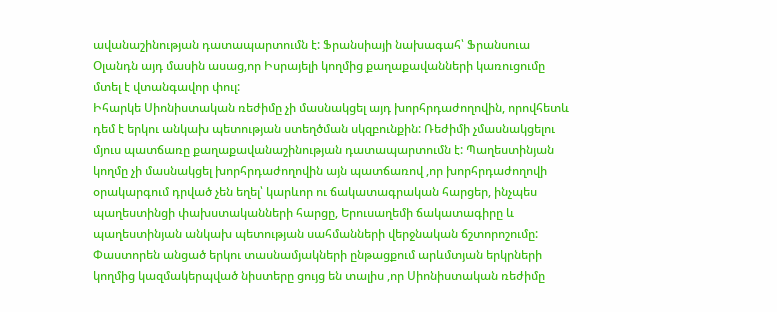ավանաշինության դատապարտումն է: Ֆրանսիայի նախագահ՝ Ֆրանսուա Օլանդն այդ մասին ասաց,որ Իսրայելի կողմից քաղաքավանների կառուցումը մտել է վտանգավոր փուլ:
Իհարկե Սիոնիստական ռեժիմը չի մասնակցել այդ խորհրդաժողովին, որովհետև դեմ է երկու անկախ պետության ստեղծման սկզբունքին: Ռեժիմի չմասնակցելու մյուս պատճառը քաղաքավանաշինության դատապարտումն է: Պաղեստինյան կողմը չի մասնակցել խորհրդաժողովին այն պատճառով ,որ խորհրդաժողովի օրակարգում դրված չեն եղել՝ կարևոր ու ճակատագրական հարցեր, ինչպես պաղեստինցի փախստականների հարցը, Երուսաղեմի ճակատագիրը և պաղեստինյան անկախ պետության սահմանների վերջնական ճշտորոշումը: Փաստորեն անցած երկու տասնամյակների ընթացքում արևմտյան երկրների կողմից կազմակերպված նիստերը ցույց են տալիս ,որ Սիոնիստական ռեժիմը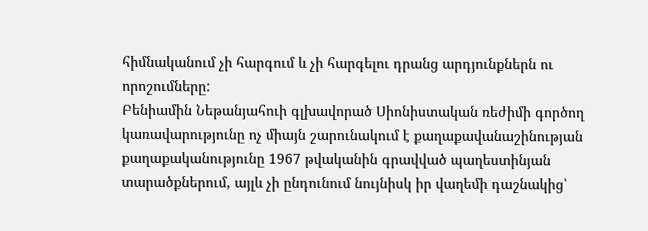հիմնականում չի հարգում և չի հարգելու դրանց արդյունքներն ու որոշումները:
Բենիամին Նեթանյահուի գլխավորած Սիոնիստական ռեժիմի գործող կառավարությունը ոչ միայն շարունակում է քաղաքավանաշինության քաղաքականությունը 1967 թվականին գրավված պաղեստինյան տարածքներում, այլև չի ընդունում նույնիսկ իր վաղեմի դաշնակից՝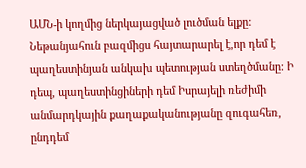ԱՄՆ-ի կողմից ներկայացված լուծման ելքը: Նեթանյահուն բազմիցս հայտարարել է,որ դեմ է պաղեստինյան անկախ պետության ստեղծմանը: Ի դեպ, պաղեստինցիների դեմ Իսրայելի ռեժիմի անմարդկային քաղաքականությանը զուգահեռ, ընդդեմ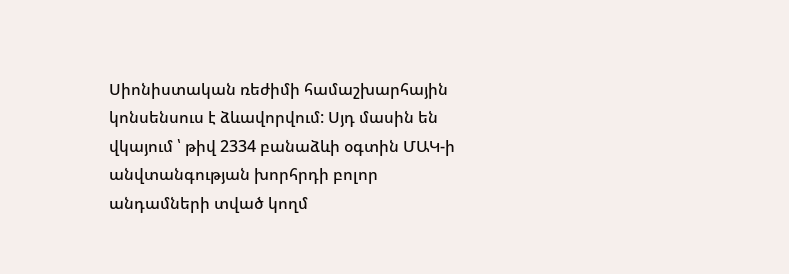Սիոնիստական ռեժիմի համաշխարհային կոնսենսուս է ձևավորվում: Սյդ մասին են վկայում ՝ թիվ 2334 բանաձևի օգտին ՄԱԿ-ի անվտանգության խորհրդի բոլոր անդամների տված կողմ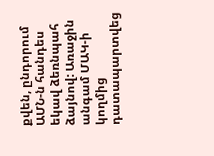քվեն, ընդորում ԱՄՆ-ն հանդես եկավ ձեռնպահ ձայնով: Առաջին անգամ ՄԱԿ-ի կողմից դատապարտվեց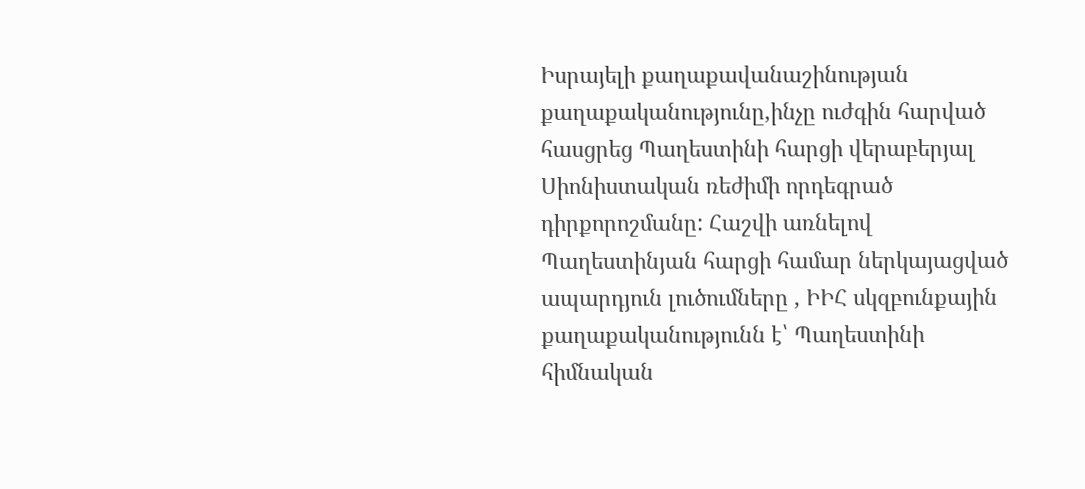Իսրայելի քաղաքավանաշինության քաղաքականությունը,ինչը ուժգին հարված հասցրեց Պաղեստինի հարցի վերաբերյալ Սիոնիստական ռեժիմի որդեգրած դիրքորոշմանը: Հաշվի առնելով Պաղեստինյան հարցի համար ներկայացված ապարդյուն լուծումները , ԻԻՀ սկզբունքային քաղաքականությունն է՝ Պաղեստինի հիմնական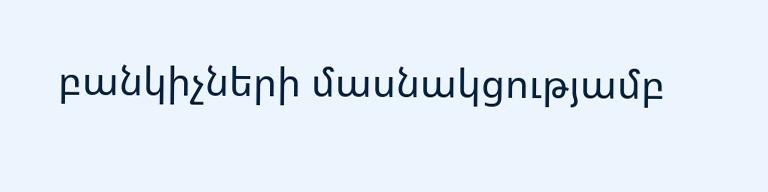բանկիչների մասնակցությամբ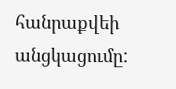հանրաքվեի անցկացումը: